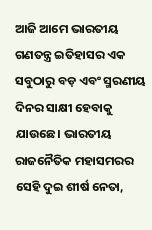ଆଜି ଆମେ ଭାରତୀୟ ଗଣତନ୍ତ୍ର ଇତିହାସର ଏକ ସବୁଠାରୁ ବଡ଼ ଏବଂ ସ୍ମରଣୀୟ ଦିନର ସାକ୍ଷୀ ହେବାକୁ ଯାଉଛେ। ଭାରତୀୟ ରାଜନୈତିକ ମହାସମରର ସେହି ଦୁଇ ଶୀର୍ଷ ନେତା,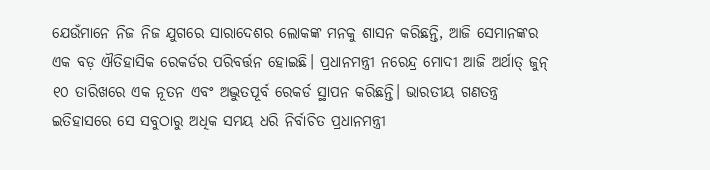ଯେଉଁମାନେ ନିଜ ନିଜ ଯୁଗରେ ସାରାଦେଶର ଲୋକଙ୍କ ମନକୁ ଶାସନ କରିଛନ୍ତି, ଆଜି ସେମାନଙ୍କର ଏକ ବଡ଼ ଐତିହାସିକ ରେକର୍ଡର ପରିବର୍ତ୍ତନ ହୋଇଛି। ପ୍ରଧାନମନ୍ତ୍ରୀ ନରେନ୍ଦ୍ର ମୋଦୀ ଆଜି ଅର୍ଥାତ୍ ଜୁନ୍ ୧୦ ତାରିଖରେ ଏକ ନୂତନ ଏବଂ ଅଦ୍ଭୁତପୂର୍ବ ରେକର୍ଡ ସ୍ଥାପନ କରିଛନ୍ତି। ଭାରତୀୟ ଗଣତନ୍ତ୍ର ଇତିହାସରେ ସେ ସବୁଠାରୁ ଅଧିକ ସମୟ ଧରି ନିର୍ବାଚିତ ପ୍ରଧାନମନ୍ତ୍ରୀ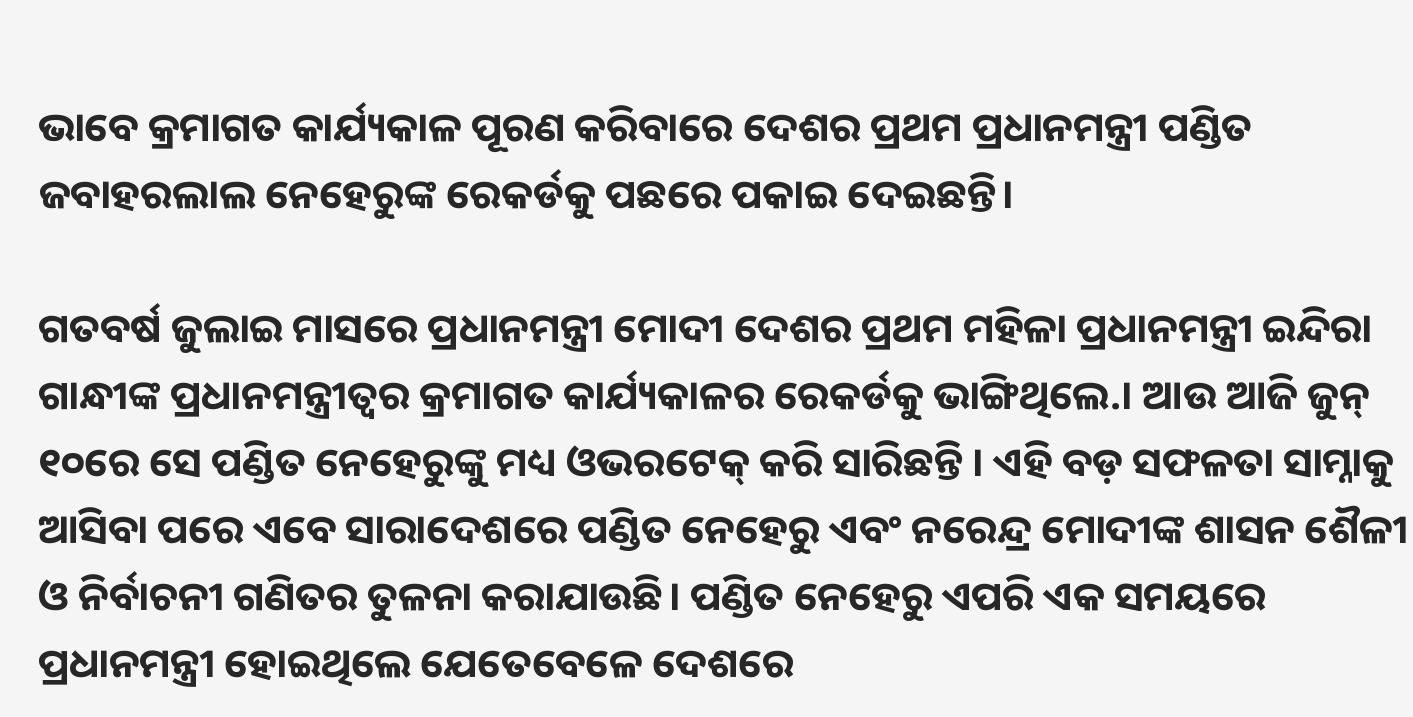ଭାବେ କ୍ରମାଗତ କାର୍ଯ୍ୟକାଳ ପୂରଣ କରିବାରେ ଦେଶର ପ୍ରଥମ ପ୍ରଧାନମନ୍ତ୍ରୀ ପଣ୍ଡିତ ଜବାହରଲାଲ ନେହେରୁଙ୍କ ରେକର୍ଡକୁ ପଛରେ ପକାଇ ଦେଇଛନ୍ତି।

ଗତବର୍ଷ ଜୁଲାଇ ମାସରେ ପ୍ରଧାନମନ୍ତ୍ରୀ ମୋଦୀ ଦେଶର ପ୍ରଥମ ମହିଳା ପ୍ରଧାନମନ୍ତ୍ରୀ ଇନ୍ଦିରା ଗାନ୍ଧୀଙ୍କ ପ୍ରଧାନମନ୍ତ୍ରୀତ୍ୱର କ୍ରମାଗତ କାର୍ଯ୍ୟକାଳର ରେକର୍ଡକୁ ଭାଙ୍ଗିଥିଲେ.। ଆଉ ଆଜି ଜୁନ୍ ୧୦ରେ ସେ ପଣ୍ଡିତ ନେହେରୁଙ୍କୁ ମଧ୍ୟ ଓଭରଟେକ୍ କରି ସାରିଛନ୍ତି । ଏହି ବଡ଼ ସଫଳତା ସାମ୍ନାକୁ ଆସିବା ପରେ ଏବେ ସାରାଦେଶରେ ପଣ୍ଡିତ ନେହେରୁ ଏବଂ ନରେନ୍ଦ୍ର ମୋଦୀଙ୍କ ଶାସନ ଶୈଳୀ ଓ ନିର୍ବାଚନୀ ଗଣିତର ତୁଳନା କରାଯାଉଛି। ପଣ୍ଡିତ ନେହେରୁ ଏପରି ଏକ ସମୟରେ ପ୍ରଧାନମନ୍ତ୍ରୀ ହୋଇଥିଲେ ଯେତେବେଳେ ଦେଶରେ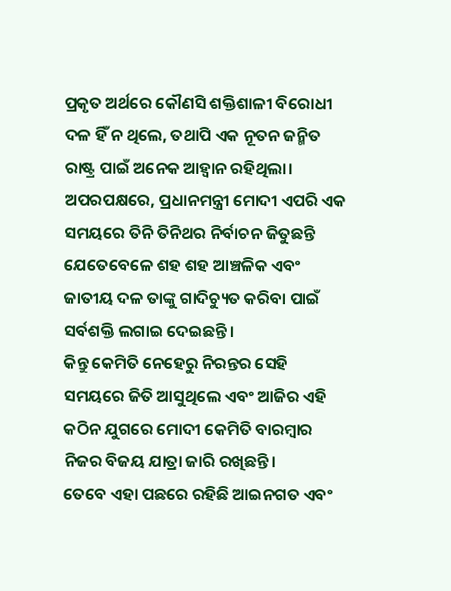ପ୍ରକୃତ ଅର୍ଥରେ କୌଣସି ଶକ୍ତିଶାଳୀ ବିରୋଧୀ ଦଳ ହିଁ ନ ଥିଲେ, ତଥାପି ଏକ ନୂତନ ଜନ୍ମିତ ରାଷ୍ଟ୍ର ପାଇଁ ଅନେକ ଆହ୍ୱାନ ରହିଥିଲା। ଅପରପକ୍ଷରେ, ପ୍ରଧାନମନ୍ତ୍ରୀ ମୋଦୀ ଏପରି ଏକ ସମୟରେ ତିନି ତିନିଥର ନିର୍ବାଚନ ଜିତୁଛନ୍ତି ଯେତେବେଳେ ଶହ ଶହ ଆଞ୍ଚଳିକ ଏବଂ ଜାତୀୟ ଦଳ ତାଙ୍କୁ ଗାଦିଚ୍ୟୁତ କରିବା ପାଇଁ ସର୍ବଶକ୍ତି ଲଗାଇ ଦେଇଛନ୍ତି।
କିନ୍ତୁ କେମିତି ନେହେରୁ ନିରନ୍ତର ସେହି ସମୟରେ ଜିତି ଆସୁଥିଲେ ଏବଂ ଆଜିର ଏହି କଠିନ ଯୁଗରେ ମୋଦୀ କେମିତି ବାରମ୍ବାର ନିଜର ବିଜୟ ଯାତ୍ରା ଜାରି ରଖିଛନ୍ତି।
ତେବେ ଏହା ପଛରେ ରହିଛି ଆଇନଗତ ଏବଂ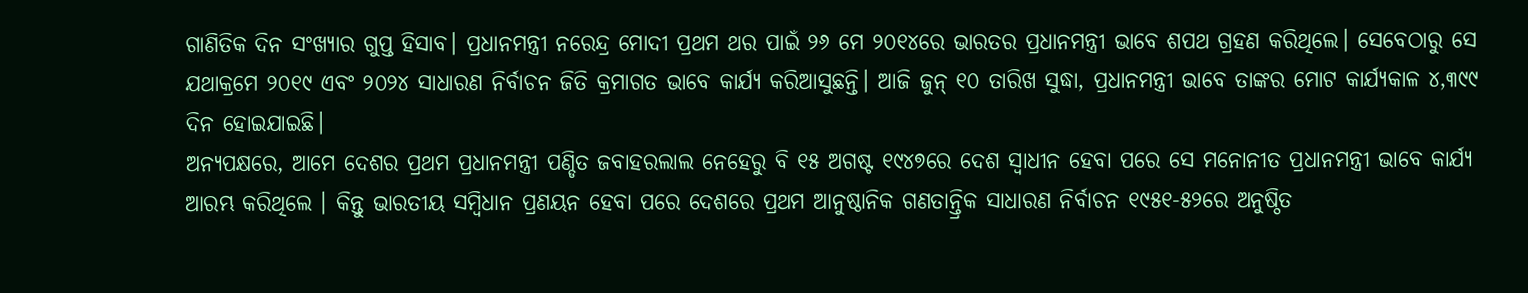ଗାଣିତିକ ଦିନ ସଂଖ୍ୟାର ଗୁପ୍ତ ହିସାବ। ପ୍ରଧାନମନ୍ତ୍ରୀ ନରେନ୍ଦ୍ର ମୋଦୀ ପ୍ରଥମ ଥର ପାଇଁ ୨୬ ମେ ୨୦୧୪ରେ ଭାରତର ପ୍ରଧାନମନ୍ତ୍ରୀ ଭାବେ ଶପଥ ଗ୍ରହଣ କରିଥିଲେ। ସେବେଠାରୁ ସେ ଯଥାକ୍ରମେ ୨୦୧୯ ଏବଂ ୨୦୨୪ ସାଧାରଣ ନିର୍ବାଚନ ଜିତି କ୍ରମାଗତ ଭାବେ କାର୍ଯ୍ୟ କରିଆସୁଛନ୍ତି। ଆଜି ଜୁନ୍ ୧୦ ତାରିଖ ସୁଦ୍ଧା, ପ୍ରଧାନମନ୍ତ୍ରୀ ଭାବେ ତାଙ୍କର ମୋଟ କାର୍ଯ୍ୟକାଳ ୪,୩୯୯ ଦିନ ହୋଇଯାଇଛି।
ଅନ୍ୟପକ୍ଷରେ, ଆମେ ଦେଶର ପ୍ରଥମ ପ୍ରଧାନମନ୍ତ୍ରୀ ପଣ୍ଡିତ ଜବାହରଲାଲ ନେହେରୁ ବି ୧୫ ଅଗଷ୍ଟ ୧୯୪୭ରେ ଦେଶ ସ୍ୱାଧୀନ ହେବା ପରେ ସେ ମନୋନୀତ ପ୍ରଧାନମନ୍ତ୍ରୀ ଭାବେ କାର୍ଯ୍ୟ ଆରମ୍ଭ କରିଥିଲେ । କିନ୍ତୁ ଭାରତୀୟ ସମ୍ବିଧାନ ପ୍ରଣୟନ ହେବା ପରେ ଦେଶରେ ପ୍ରଥମ ଆନୁଷ୍ଠାନିକ ଗଣତାନ୍ତ୍ରିକ ସାଧାରଣ ନିର୍ବାଚନ ୧୯୫୧-୫୨ରେ ଅନୁଷ୍ଠିତ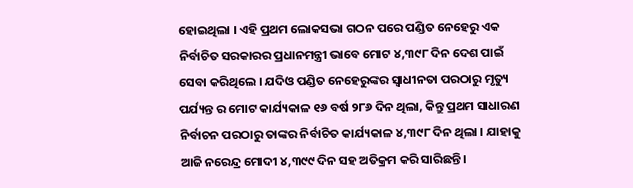ହୋଇଥିଲା । ଏହି ପ୍ରଥମ ଲୋକସଭା ଗଠନ ପରେ ପଣ୍ଡିତ ନେହେରୁ ଏକ ନିର୍ବାଚିତ ସରକାରର ପ୍ରଧାନମନ୍ତ୍ରୀ ଭାବେ ମୋଟ ୪,୩୯୮ ଦିନ ଦେଶ ପାଇଁ ସେବା କରିଥିଲେ । ଯଦିଓ ପଣ୍ଡିତ ନେହେରୁଙ୍କର ସ୍ୱାଧୀନତା ପରଠାରୁ ମୃତ୍ୟୁ ପର୍ଯ୍ୟନ୍ତ ର ମୋଟ କାର୍ଯ୍ୟକାଳ ୧୬ ବର୍ଷ ୨୮୬ ଦିନ ଥିଲା, କିନ୍ତୁ ପ୍ରଥମ ସାଧାରଣ ନିର୍ବାଚନ ପରଠାରୁ ତାଙ୍କର ନିର୍ବାଚିତ କାର୍ଯ୍ୟକାଳ ୪,୩୯୮ ଦିନ ଥିଲା । ଯାହାକୁ ଆଜି ନରେନ୍ଦ୍ର ମୋଦୀ ୪,୩୯୯ ଦିନ ସହ ଅତିକ୍ରମ କରି ସାରିଛନ୍ତି।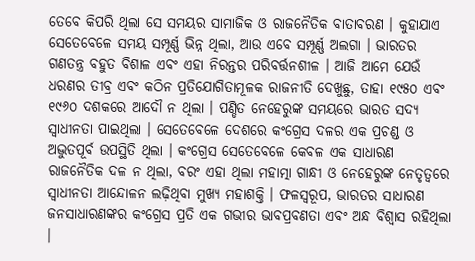ତେବେ କିପରି ଥିଲା ସେ ସମୟର ସାମାଜିକ ଓ ରାଜନୈତିକ ବାତାବରଣ । କୁହାଯାଏ ସେତେବେଳେ ସମୟ ସମ୍ପୂର୍ଣ୍ଣ ଭିନ୍ନ ଥିଲା, ଆଉ ଏବେ ସମ୍ପୂର୍ଣ୍ଣ ଅଲଗା । ଭାରତର ଗଣତନ୍ତ୍ର ବହୁତ ବିଶାଳ ଏବଂ ଏହା ନିରନ୍ତର ପରିବର୍ତ୍ତନଶୀଳ । ଆଜି ଆମେ ଯେଉଁ ଧରଣର ତୀବ୍ର ଏବଂ କଠିନ ପ୍ରତିଯୋଗିତାମୂଳକ ରାଜନୀତି ଦେଖୁଛୁ, ତାହା ୧୯୫୦ ଏବଂ ୧୯୬୦ ଦଶକରେ ଆଦୌ ନ ଥିଲା । ପଣ୍ଡିତ ନେହେରୁଙ୍କ ସମୟରେ ଭାରତ ସଦ୍ୟ ସ୍ୱାଧୀନତା ପାଇଥିଲା । ସେତେବେଳେ ଦେଶରେ କଂଗ୍ରେସ ଦଳର ଏକ ପ୍ରଚଣ୍ଡ ଓ ଅଦ୍ଭୁତପୂର୍ବ ଉପସ୍ଥିତି ଥିଲା । କଂଗ୍ରେସ ସେତେବେଳେ କେବଳ ଏକ ସାଧାରଣ ରାଜନୈତିକ ଦଳ ନ ଥିଲା, ବରଂ ଏହା ଥିଲା ମହାତ୍ମା ଗାନ୍ଧୀ ଓ ନେହେରୁଙ୍କ ନେତୃତ୍ୱରେ ସ୍ୱାଧୀନତା ଆନ୍ଦୋଳନ ଲଢ଼ିଥିବା ମୁଖ୍ୟ ମହାଶକ୍ତି । ଫଳସ୍ୱରୂପ, ଭାରତର ସାଧାରଣ ଜନସାଧାରଣଙ୍କର କଂଗ୍ରେସ ପ୍ରତି ଏକ ଗଭୀର ଭାବପ୍ରବଣତା ଏବଂ ଅନ୍ଧ ବିଶ୍ୱାସ ରହିଥିଲା ।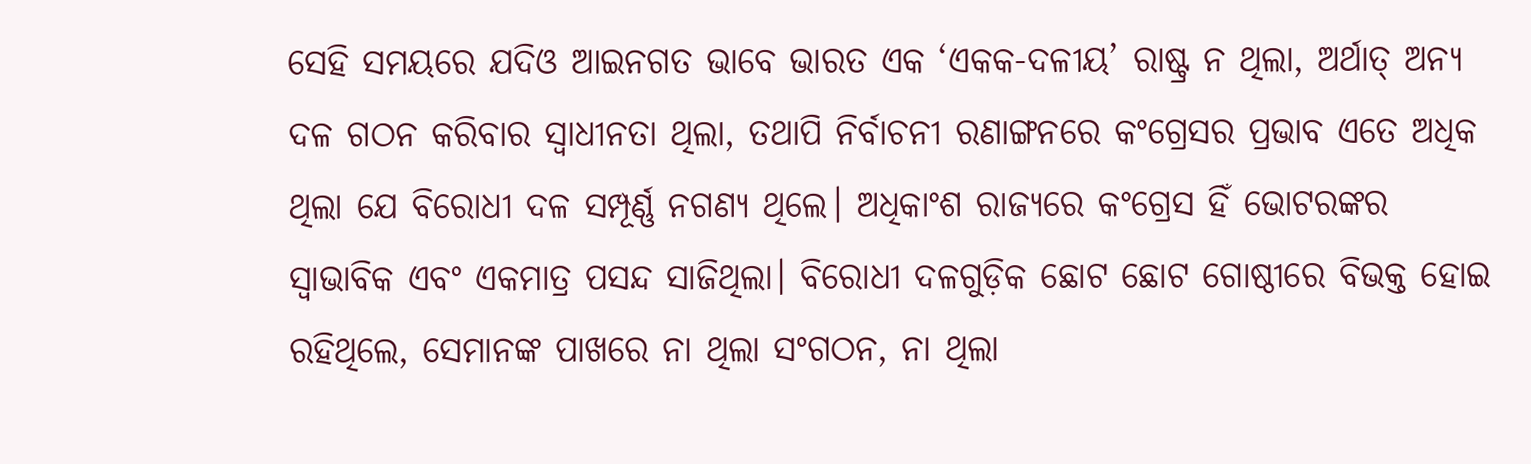ସେହି ସମୟରେ ଯଦିଓ ଆଇନଗତ ଭାବେ ଭାରତ ଏକ ‘ଏକକ-ଦଳୀୟ’ ରାଷ୍ଟ୍ର ନ ଥିଲା, ଅର୍ଥାତ୍ ଅନ୍ୟ ଦଳ ଗଠନ କରିବାର ସ୍ୱାଧୀନତା ଥିଲା, ତଥାପି ନିର୍ବାଚନୀ ରଣାଙ୍ଗନରେ କଂଗ୍ରେସର ପ୍ରଭାବ ଏତେ ଅଧିକ ଥିଲା ଯେ ବିରୋଧୀ ଦଳ ସମ୍ପୂର୍ଣ୍ଣ ନଗଣ୍ୟ ଥିଲେ। ଅଧିକାଂଶ ରାଜ୍ୟରେ କଂଗ୍ରେସ ହିଁ ଭୋଟରଙ୍କର ସ୍ୱାଭାବିକ ଏବଂ ଏକମାତ୍ର ପସନ୍ଦ ସାଜିଥିଲା। ବିରୋଧୀ ଦଳଗୁଡ଼ିକ ଛୋଟ ଛୋଟ ଗୋଷ୍ଠୀରେ ବିଭକ୍ତ ହୋଇ ରହିଥିଲେ, ସେମାନଙ୍କ ପାଖରେ ନା ଥିଲା ସଂଗଠନ, ନା ଥିଲା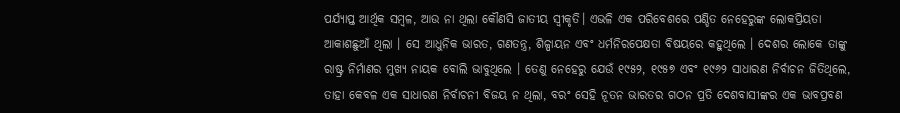ପର୍ଯ୍ୟାପ୍ତ ଆର୍ଥିକ ସମ୍ବଳ, ଆଉ ନା ଥିଲା କୌଣସି ଜାତୀୟ ସ୍ୱୀକୃତି। ଏଭଳି ଏକ ପରିବେଶରେ ପଣ୍ଡିତ ନେହେରୁଙ୍କ ଲୋକପ୍ରିୟତା ଆକାଶଛୁଆଁ ଥିଲା । ସେ ଆଧୁନିକ ଭାରତ, ଗଣତନ୍ତ୍ର, ଶିଳ୍ପାୟନ ଏବଂ ଧର୍ମନିରପେକ୍ଷତା ବିଷୟରେ କହୁଥିଲେ । ଦେଶର ଲୋକେ ତାଙ୍କୁ ରାଷ୍ଟ୍ର ନିର୍ମାଣର ମୁଖ୍ୟ ନାୟକ ବୋଲି ଭାବୁଥିଲେ । ତେଣୁ ନେହେରୁ ଯେଉଁ ୧୯୫୨, ୧୯୫୭ ଏବଂ ୧୯୬୨ ସାଧାରଣ ନିର୍ବାଚନ ଜିତିଥିଲେ, ତାହା କେବଳ ଏକ ସାଧାରଣ ନିର୍ବାଚନୀ ବିଜୟ ନ ଥିଲା, ବରଂ ସେହି ନୂତନ ଭାରତର ଗଠନ ପ୍ରତି ଦେଶବାସୀଙ୍କର ଏକ ଭାବପ୍ରବଣ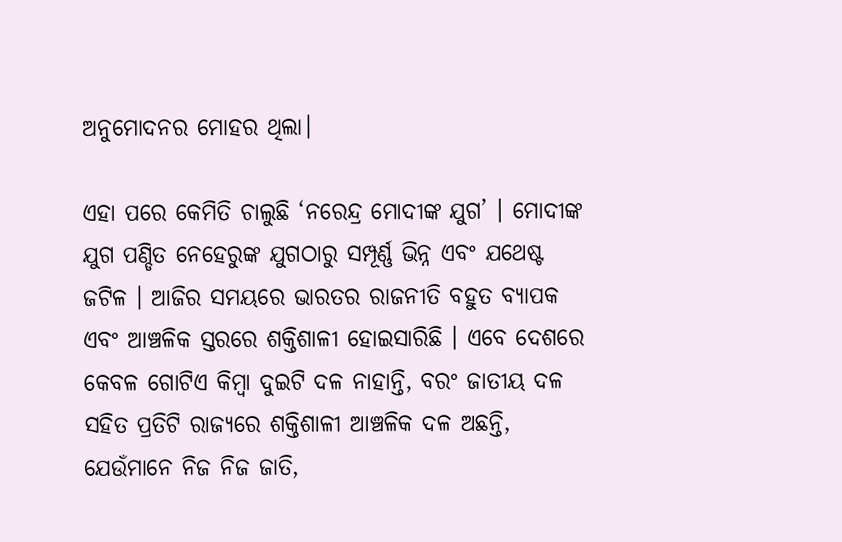ଅନୁମୋଦନର ମୋହର ଥିଲା।

ଏହା ପରେ କେମିତି ଚାଲୁଛି ‘ନରେନ୍ଦ୍ର ମୋଦୀଙ୍କ ଯୁଗ’ । ମୋଦୀଙ୍କ ଯୁଗ ପଣ୍ଡିତ ନେହେରୁଙ୍କ ଯୁଗଠାରୁ ସମ୍ପୂର୍ଣ୍ଣ ଭିନ୍ନ ଏବଂ ଯଥେଷ୍ଟ ଜଟିଳ । ଆଜିର ସମୟରେ ଭାରତର ରାଜନୀତି ବହୁତ ବ୍ୟାପକ ଏବଂ ଆଞ୍ଚଳିକ ସ୍ତରରେ ଶକ୍ତିଶାଳୀ ହୋଇସାରିଛି । ଏବେ ଦେଶରେ କେବଳ ଗୋଟିଏ କିମ୍ବା ଦୁଇଟି ଦଳ ନାହାନ୍ତି, ବରଂ ଜାତୀୟ ଦଳ ସହିତ ପ୍ରତିଟି ରାଜ୍ୟରେ ଶକ୍ତିଶାଳୀ ଆଞ୍ଚଳିକ ଦଳ ଅଛନ୍ତି, ଯେଉଁମାନେ ନିଜ ନିଜ ଜାତି,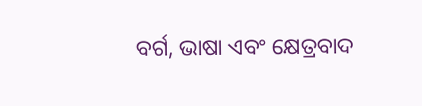ବର୍ଗ, ଭାଷା ଏବଂ କ୍ଷେତ୍ରବାଦ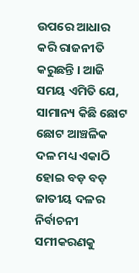ଉପରେ ଆଧାର କରି ରାଜନୀତି କରୁଛନ୍ତି । ଆଜି ସମୟ ଏମିତି ଯେ, ସାମାନ୍ୟ କିଛି ଛୋଟ ଛୋଟ ଆଞ୍ଚଳିକ ଦଳ ମଧ୍ୟ ଏକାଠି ହୋଇ ବଡ଼ ବଡ଼ ଜାତୀୟ ଦଳର ନିର୍ବାଚନୀ ସମୀକରଣକୁ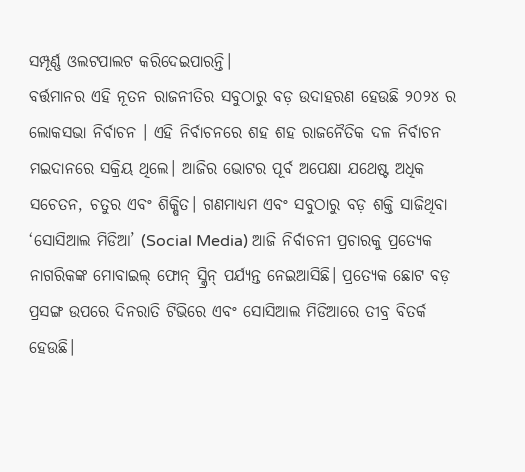ସମ୍ପୂର୍ଣ୍ଣ ଓଲଟପାଲଟ କରିଦେଇପାରନ୍ତି।
ବର୍ତ୍ତମାନର ଏହି ନୂତନ ରାଜନୀତିର ସବୁଠାରୁ ବଡ଼ ଉଦାହରଣ ହେଉଛି ୨୦୨୪ ର ଲୋକସଭା ନିର୍ବାଚନ । ଏହି ନିର୍ବାଚନରେ ଶହ ଶହ ରାଜନୈତିକ ଦଳ ନିର୍ବାଚନ ମଇଦାନରେ ସକ୍ରିୟ ଥିଲେ। ଆଜିର ଭୋଟର ପୂର୍ବ ଅପେକ୍ଷା ଯଥେଷ୍ଟ ଅଧିକ ସଚେତନ, ଚତୁର ଏବଂ ଶିକ୍ଷିତ। ଗଣମାଧ୍ୟମ ଏବଂ ସବୁଠାରୁ ବଡ଼ ଶକ୍ତି ସାଜିଥିବା ‘ସୋସିଆଲ ମିଡିଆ’ (Social Media) ଆଜି ନିର୍ବାଚନୀ ପ୍ରଚାରକୁ ପ୍ରତ୍ୟେକ ନାଗରିକଙ୍କ ମୋବାଇଲ୍ ଫୋନ୍ ସ୍କ୍ରିନ୍ ପର୍ଯ୍ୟନ୍ତ ନେଇଆସିଛି। ପ୍ରତ୍ୟେକ ଛୋଟ ବଡ଼ ପ୍ରସଙ୍ଗ ଉପରେ ଦିନରାତି ଟିଭିରେ ଏବଂ ସୋସିଆଲ ମିଡିଆରେ ତୀବ୍ର ବିତର୍କ ହେଉଛି।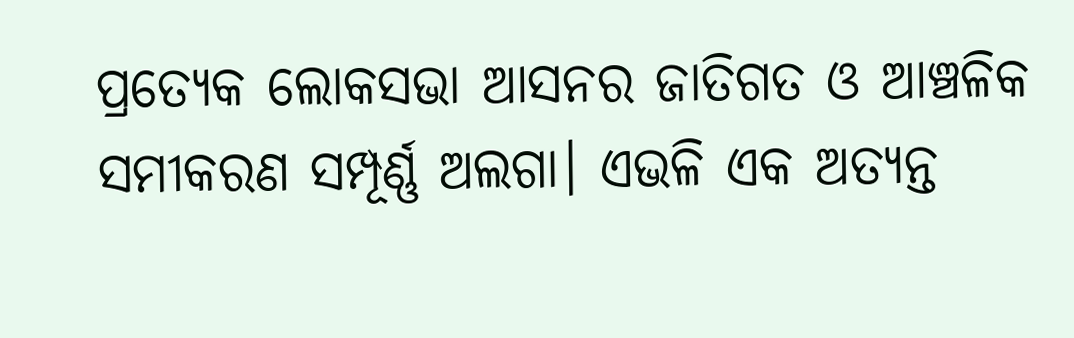ପ୍ରତ୍ୟେକ ଲୋକସଭା ଆସନର ଜାତିଗତ ଓ ଆଞ୍ଚଳିକ ସମୀକରଣ ସମ୍ପୂର୍ଣ୍ଣ ଅଲଗା। ଏଭଳି ଏକ ଅତ୍ୟନ୍ତ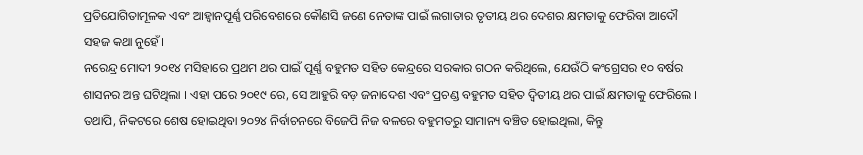ପ୍ରତିଯୋଗିତାମୂଳକ ଏବଂ ଆହ୍ୱାନପୂର୍ଣ୍ଣ ପରିବେଶରେ କୌଣସି ଜଣେ ନେତାଙ୍କ ପାଇଁ ଲଗାତାର ତୃତୀୟ ଥର ଦେଶର କ୍ଷମତାକୁ ଫେରିବା ଆଦୌ ସହଜ କଥା ନୁହେଁ।
ନରେନ୍ଦ୍ର ମୋଦୀ ୨୦୧୪ ମସିହାରେ ପ୍ରଥମ ଥର ପାଇଁ ପୂର୍ଣ୍ଣ ବହୁମତ ସହିତ କେନ୍ଦ୍ରରେ ସରକାର ଗଠନ କରିଥିଲେ, ଯେଉଁଠି କଂଗ୍ରେସର ୧୦ ବର୍ଷର ଶାସନର ଅନ୍ତ ଘଟିଥିଲା । ଏହା ପରେ ୨୦୧୯ ରେ, ସେ ଆହୁରି ବଡ଼ ଜନାଦେଶ ଏବଂ ପ୍ରଚଣ୍ଡ ବହୁମତ ସହିତ ଦ୍ୱିତୀୟ ଥର ପାଇଁ କ୍ଷମତାକୁ ଫେରିଲେ । ତଥାପି, ନିକଟରେ ଶେଷ ହୋଇଥିବା ୨୦୨୪ ନିର୍ବାଚନରେ ବିଜେପି ନିଜ ବଳରେ ବହୁମତରୁ ସାମାନ୍ୟ ବଞ୍ଚିତ ହୋଇଥିଲା, କିନ୍ତୁ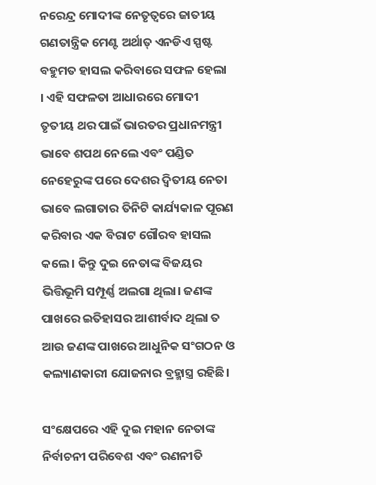ନରେନ୍ଦ୍ର ମୋଦୀଙ୍କ ନେତୃତ୍ୱରେ ଜାତୀୟ ଗଣତାନ୍ତ୍ରିକ ମେଣ୍ଟ ଅର୍ଥାତ୍ ଏନଡିଏ ସ୍ପଷ୍ଟ ବହୁମତ ହାସଲ କରିବାରେ ସଫଳ ହେଲା । ଏହି ସଫଳତା ଆଧାରରେ ମୋଦୀ ତୃତୀୟ ଥର ପାଇଁ ଭାରତର ପ୍ରଧାନମନ୍ତ୍ରୀ ଭାବେ ଶପଥ ନେଲେ ଏବଂ ପଣ୍ଡିତ ନେହେରୁଙ୍କ ପରେ ଦେଶର ଦ୍ୱିତୀୟ ନେତା ଭାବେ ଲଗାତାର ତିନିଟି କାର୍ଯ୍ୟକାଳ ପୂରଣ କରିବାର ଏକ ବିରାଟ ଗୌରବ ହାସଲ କଲେ । କିନ୍ତୁ ଦୁଇ ନେତାଙ୍କ ବିଜୟର ଭିତ୍ତିଭୂମି ସମ୍ପୂର୍ଣ୍ଣ ଅଲଗା ଥିଲା। ଜଣଙ୍କ ପାଖରେ ଇତିହାସର ଆଶୀର୍ବାଦ ଥିଲା ତ ଆଉ ଜଣଙ୍କ ପାଖରେ ଆଧୁନିକ ସଂଗଠନ ଓ କଲ୍ୟାଣକାରୀ ଯୋଜନାର ବ୍ରହ୍ମାସ୍ତ୍ର ରହିଛି।

ସଂକ୍ଷେପରେ ଏହି ଦୁଇ ମହାନ ନେତାଙ୍କ ନିର୍ବାଚନୀ ପରିବେଶ ଏବଂ ରଣନୀତି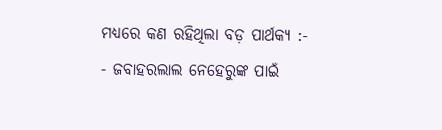ମଧ୍ୟରେ କଣ ରହିଥିଲା ବଡ଼ ପାର୍ଥକ୍ୟ :-
- ଜବାହରଲାଲ ନେହେରୁଙ୍କ ପାଇଁ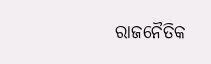ରାଜନୈତିକ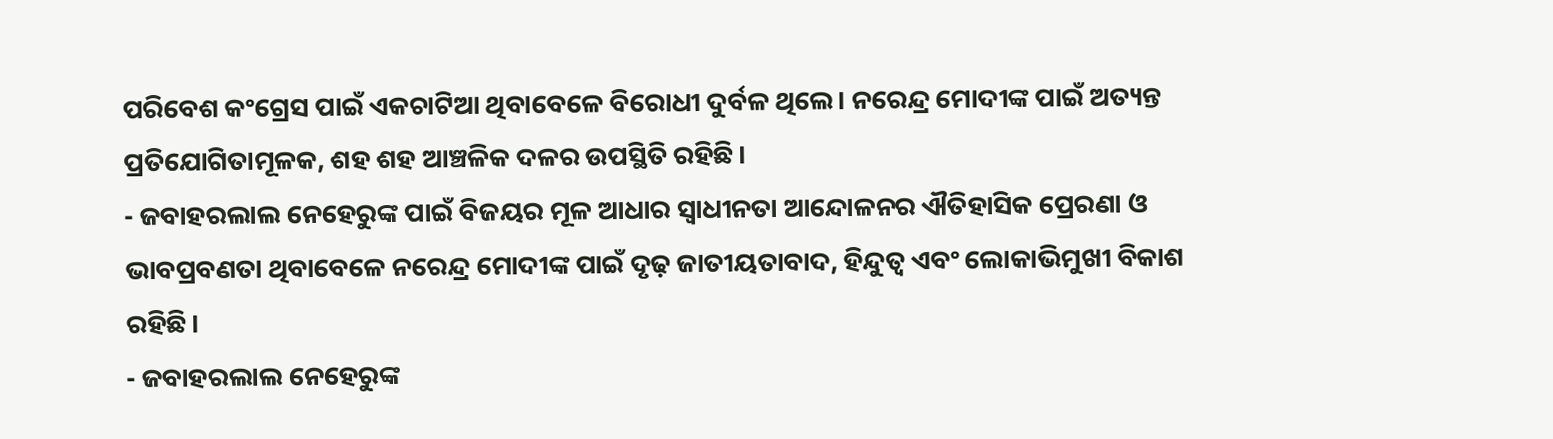ପରିବେଶ କଂଗ୍ରେସ ପାଇଁ ଏକଚାଟିଆ ଥିବାବେଳେ ବିରୋଧୀ ଦୁର୍ବଳ ଥିଲେ। ନରେନ୍ଦ୍ର ମୋଦୀଙ୍କ ପାଇଁ ଅତ୍ୟନ୍ତ ପ୍ରତିଯୋଗିତାମୂଳକ, ଶହ ଶହ ଆଞ୍ଚଳିକ ଦଳର ଉପସ୍ଥିତି ରହିଛି।
- ଜବାହରଲାଲ ନେହେରୁଙ୍କ ପାଇଁ ବିଜୟର ମୂଳ ଆଧାର ସ୍ୱାଧୀନତା ଆନ୍ଦୋଳନର ଐତିହାସିକ ପ୍ରେରଣା ଓ ଭାବପ୍ରବଣତା ଥିବାବେଳେ ନରେନ୍ଦ୍ର ମୋଦୀଙ୍କ ପାଇଁ ଦୃଢ଼ ଜାତୀୟତାବାଦ, ହିନ୍ଦୁତ୍ୱ ଏବଂ ଲୋକାଭିମୁଖୀ ବିକାଶ ରହିଛି।
- ଜବାହରଲାଲ ନେହେରୁଙ୍କ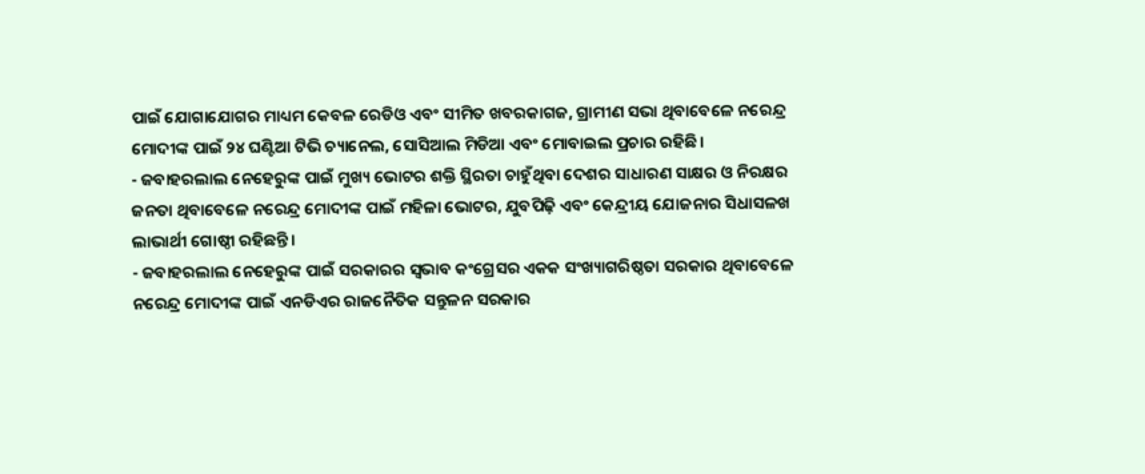ପାଇଁ ଯୋଗାଯୋଗର ମାଧ୍ୟମ କେବଳ ରେଡିଓ ଏବଂ ସୀମିତ ଖବରକାଗଜ, ଗ୍ରାମୀଣ ସଭା ଥିବାବେଳେ ନରେନ୍ଦ୍ର ମୋଦୀଙ୍କ ପାଇଁ ୨୪ ଘଣ୍ଟିଆ ଟିଭି ଚ୍ୟାନେଲ, ସୋସିଆଲ ମିଡିଆ ଏବଂ ମୋବାଇଲ ପ୍ରଚାର ରହିଛି।
- ଜବାହରଲାଲ ନେହେରୁଙ୍କ ପାଇଁ ମୁଖ୍ୟ ଭୋଟର ଶକ୍ତି ସ୍ଥିରତା ଚାହୁଁଥିବା ଦେଶର ସାଧାରଣ ସାକ୍ଷର ଓ ନିରକ୍ଷର ଜନତା ଥିବାବେଳେ ନରେନ୍ଦ୍ର ମୋଦୀଙ୍କ ପାଇଁ ମହିଳା ଭୋଟର, ଯୁବପିଢ଼ି ଏବଂ କେନ୍ଦ୍ରୀୟ ଯୋଜନାର ସିଧାସଳଖ ଲାଭାର୍ଥୀ ଗୋଷ୍ଠୀ ରହିଛନ୍ତି।
- ଜବାହରଲାଲ ନେହେରୁଙ୍କ ପାଇଁ ସରକାରର ସ୍ୱଭାବ କଂଗ୍ରେସର ଏକକ ସଂଖ୍ୟାଗରିଷ୍ଠତା ସରକାର ଥିବାବେଳେ ନରେନ୍ଦ୍ର ମୋଦୀଙ୍କ ପାଇଁ ଏନଡିଏର ରାଜନୈତିକ ସନ୍ତୁଳନ ସରକାର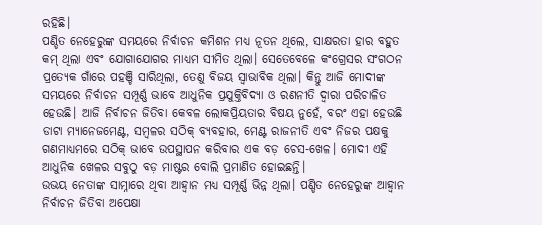ରହିଛି।
ପଣ୍ଡିତ ନେହେରୁଙ୍କ ସମୟରେ ନିର୍ବାଚନ କମିଶନ ମଧ୍ୟ ନୂତନ ଥିଲେ, ସାକ୍ଷରତା ହାର ବହୁତ କମ୍ ଥିଲା ଏବଂ ଯୋଗାଯୋଗର ମାଧ୍ୟମ ସୀମିତ ଥିଲା। ସେତେବେଳେ କଂଗ୍ରେସର ସଂଗଠନ ପ୍ରତ୍ୟେକ ଗାଁରେ ପହଞ୍ଚି ସାରିଥିଲା, ତେଣୁ ବିଜୟ ସ୍ୱାଭାବିକ ଥିଲା। କିନ୍ତୁ ଆଜି ମୋଦୀଙ୍କ ସମୟରେ ନିର୍ବାଚନ ସମ୍ପୂର୍ଣ୍ଣ ଭାବେ ଆଧୁନିକ ପ୍ରଯୁକ୍ତିବିଦ୍ୟା ଓ ରଣନୀତି ଦ୍ୱାରା ପରିଚାଳିତ ହେଉଛି। ଆଜି ନିର୍ବାଚନ ଜିତିବା କେବଳ ଲୋକପ୍ରିୟତାର ବିଷୟ ନୁହେଁ, ବରଂ ଏହା ହେଉଛି ଡାଟା ମ୍ୟାନେଜମେଣ୍ଟ, ସମ୍ବଳର ସଠିକ୍ ବ୍ୟବହାର, ମେଣ୍ଟ ରାଜନୀତି ଏବଂ ନିଜର ପକ୍ଷକୁ ଗଣମାଧ୍ୟମରେ ସଠିକ୍ ଭାବେ ଉପସ୍ଥାପନ କରିବାର ଏକ ବଡ଼ ଚେସ-ଖେଳ। ମୋଦୀ ଏହି ଆଧୁନିକ ଖେଳର ସବୁଠୁ ବଡ଼ ମାଷ୍ଟର ବୋଲି ପ୍ରମାଣିତ ହୋଇଛନ୍ତି।
ଉଭୟ ନେତାଙ୍କ ସାମ୍ନାରେ ଥିବା ଆହ୍ୱାନ ମଧ୍ୟ ସମ୍ପୂର୍ଣ୍ଣ ଭିନ୍ନ ଥିଲା। ପଣ୍ଡିତ ନେହେରୁଙ୍କ ଆହ୍ୱାନ ନିର୍ବାଚନ ଜିତିବା ଅପେକ୍ଷା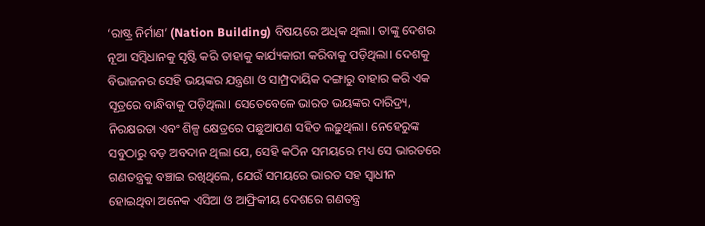‘ରାଷ୍ଟ୍ର ନିର୍ମାଣ’ (Nation Building) ବିଷୟରେ ଅଧିକ ଥିଲା। ତାଙ୍କୁ ଦେଶର ନୂଆ ସମ୍ବିଧାନକୁ ସୃଷ୍ଟି କରି ତାହାକୁ କାର୍ଯ୍ୟକାରୀ କରିବାକୁ ପଡ଼ିଥିଲା। ଦେଶକୁ ବିଭାଜନର ସେହି ଭୟଙ୍କର ଯନ୍ତ୍ରଣା ଓ ସାମ୍ପ୍ରଦାୟିକ ଦଙ୍ଗାରୁ ବାହାର କରି ଏକ ସୂତ୍ରରେ ବାନ୍ଧିବାକୁ ପଡ଼ିଥିଲା। ସେତେବେଳେ ଭାରତ ଭୟଙ୍କର ଦାରିଦ୍ର୍ୟ, ନିରକ୍ଷରତା ଏବଂ ଶିଳ୍ପ କ୍ଷେତ୍ରରେ ପଛୁଆପଣ ସହିତ ଲଢ଼ୁଥିଲା। ନେହେରୁଙ୍କ ସବୁଠାରୁ ବଡ଼ ଅବଦାନ ଥିଲା ଯେ, ସେହି କଠିନ ସମୟରେ ମଧ୍ୟ ସେ ଭାରତରେ ଗଣତନ୍ତ୍ରକୁ ବଞ୍ଚାଇ ରଖିଥିଲେ, ଯେଉଁ ସମୟରେ ଭାରତ ସହ ସ୍ୱାଧୀନ ହୋଇଥିବା ଅନେକ ଏସିଆ ଓ ଆଫ୍ରିକୀୟ ଦେଶରେ ଗଣତନ୍ତ୍ର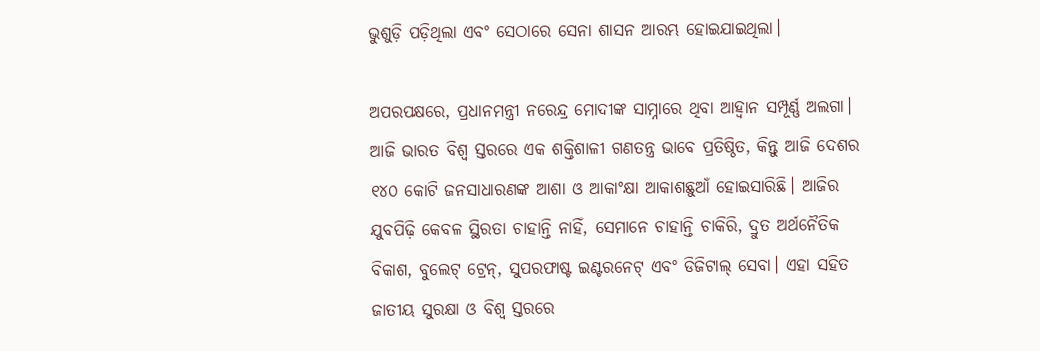ଭୁଶୁଡ଼ି ପଡ଼ିଥିଲା ଏବଂ ସେଠାରେ ସେନା ଶାସନ ଆରମ୍ଭ ହୋଇଯାଇଥିଲା।

ଅପରପକ୍ଷରେ, ପ୍ରଧାନମନ୍ତ୍ରୀ ନରେନ୍ଦ୍ର ମୋଦୀଙ୍କ ସାମ୍ନାରେ ଥିବା ଆହ୍ୱାନ ସମ୍ପୂର୍ଣ୍ଣ ଅଲଗା। ଆଜି ଭାରତ ବିଶ୍ୱ ସ୍ତରରେ ଏକ ଶକ୍ତିଶାଳୀ ଗଣତନ୍ତ୍ର ଭାବେ ପ୍ରତିଷ୍ଠିତ, କିନ୍ତୁ ଆଜି ଦେଶର ୧୪୦ କୋଟି ଜନସାଧାରଣଙ୍କ ଆଶା ଓ ଆକାଂକ୍ଷା ଆକାଶଛୁଆଁ ହୋଇସାରିଛି। ଆଜିର ଯୁବପିଢ଼ି କେବଳ ସ୍ଥିରତା ଚାହାନ୍ତି ନାହିଁ, ସେମାନେ ଚାହାନ୍ତି ଚାକିରି, ଦ୍ରୁତ ଅର୍ଥନୈତିକ ବିକାଶ, ବୁଲେଟ୍ ଟ୍ରେନ୍, ସୁପରଫାଷ୍ଟ ଇଣ୍ଟରନେଟ୍ ଏବଂ ଡିଜିଟାଲ୍ ସେବା। ଏହା ସହିତ ଜାତୀୟ ସୁରକ୍ଷା ଓ ବିଶ୍ୱ ସ୍ତରରେ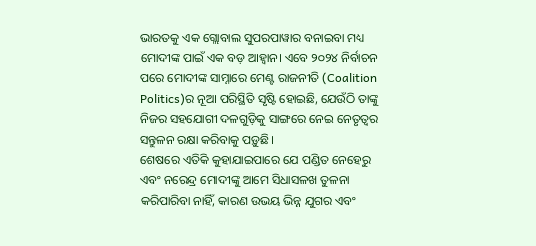ଭାରତକୁ ଏକ ଗ୍ଲୋବାଲ ସୁପରପାୱାର ବନାଇବା ମଧ୍ୟ ମୋଦୀଙ୍କ ପାଇଁ ଏକ ବଡ଼ ଆହ୍ୱାନ। ଏବେ ୨୦୨୪ ନିର୍ବାଚନ ପରେ ମୋଦୀଙ୍କ ସାମ୍ନାରେ ମେଣ୍ଟ ରାଜନୀତି (Coalition Politics)ର ନୂଆ ପରିସ୍ଥିତି ସୃଷ୍ଟି ହୋଇଛି, ଯେଉଁଠି ତାଙ୍କୁ ନିଜର ସହଯୋଗୀ ଦଳଗୁଡ଼ିକୁ ସାଙ୍ଗରେ ନେଇ ନେତୃତ୍ୱର ସନ୍ତୁଳନ ରକ୍ଷା କରିବାକୁ ପଡ଼ୁଛି।
ଶେଷରେ ଏତିକି କୁହାଯାଇପାରେ ଯେ ପଣ୍ଡିତ ନେହେରୁ ଏବଂ ନରେନ୍ଦ୍ର ମୋଦୀଙ୍କୁ ଆମେ ସିଧାସଳଖ ତୁଳନା କରିପାରିବା ନାହିଁ, କାରଣ ଉଭୟ ଭିନ୍ନ ଯୁଗର ଏବଂ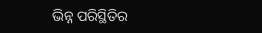ଭିନ୍ନ ପରିସ୍ଥିତିର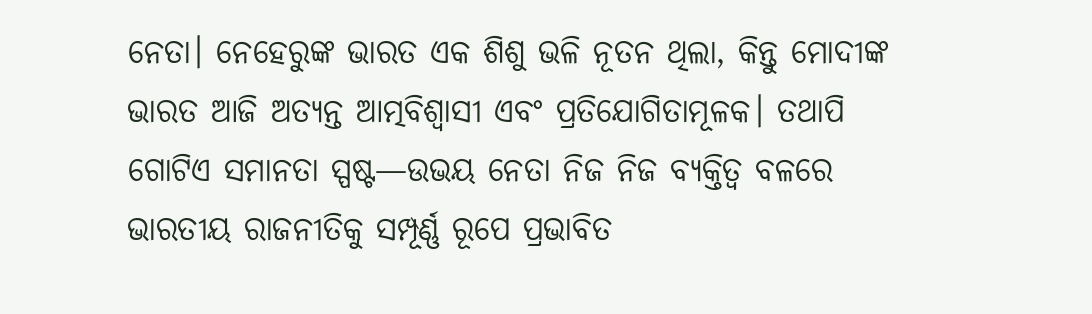ନେତା। ନେହେରୁଙ୍କ ଭାରତ ଏକ ଶିଶୁ ଭଳି ନୂତନ ଥିଲା, କିନ୍ତୁ ମୋଦୀଙ୍କ ଭାରତ ଆଜି ଅତ୍ୟନ୍ତ ଆତ୍ମବିଶ୍ୱାସୀ ଏବଂ ପ୍ରତିଯୋଗିତାମୂଳକ। ତଥାପି ଗୋଟିଏ ସମାନତା ସ୍ପଷ୍ଟ—ଉଭୟ ନେତା ନିଜ ନିଜ ବ୍ୟକ୍ତିତ୍ୱ ବଳରେ ଭାରତୀୟ ରାଜନୀତିକୁ ସମ୍ପୂର୍ଣ୍ଣ ରୂପେ ପ୍ରଭାବିତ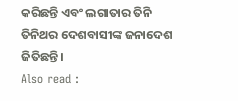କରିଛନ୍ତି ଏବଂ ଲଗାତାର ତିନି ତିନିଥର ଦେଶବାସୀଙ୍କ ଜନାଦେଶ ଜିତିଛନ୍ତି।
Also read :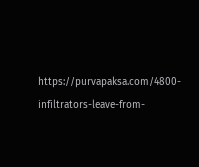https://purvapaksa.com/4800-infiltrators-leave-from-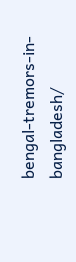bengal-tremors-in-bangladesh/